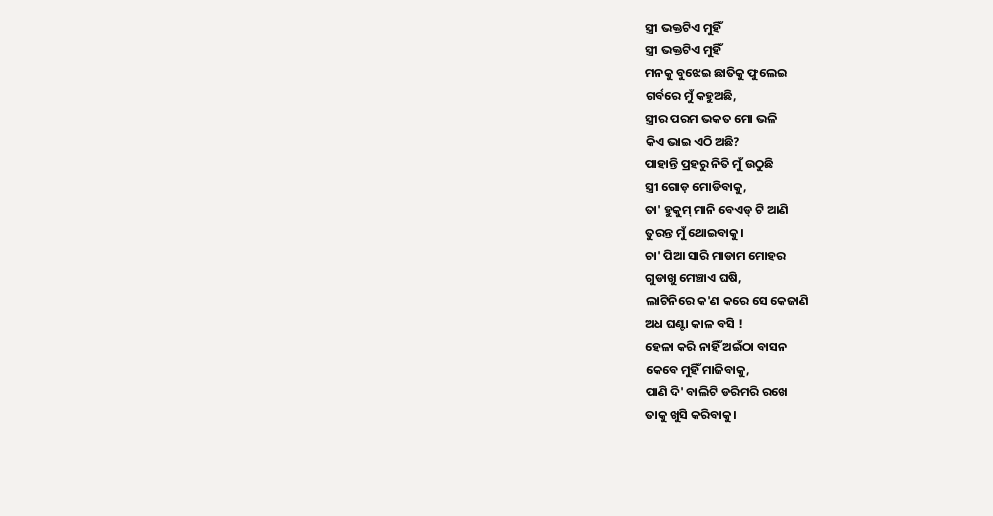ସ୍ତ୍ରୀ ଭକ୍ତଟିଏ ମୁହିଁ
ସ୍ତ୍ରୀ ଭକ୍ତଟିଏ ମୁହିଁ
ମନକୁ ବୁଝେଇ ଛାତିକୁ ଫୁଲେଇ
ଗର୍ବରେ ମୁଁ କହୁଅଛି,
ସ୍ତ୍ରୀର ପରମ ଭକତ ମୋ ଭଳି
କିଏ ଭାଇ ଏଠି ଅଛି?
ପାହାନ୍ତି ପ୍ରହରୁ ନିତି ମୁଁ ଉଠୁଛି
ସ୍ତ୍ରୀ ଗୋଡ଼ ମୋଡିବାକୁ,
ତା' ହୁକୁମ୍ ମାନି ବେଏଡ୍ ଟି ଆଣି
ତୁରନ୍ତ ମୁଁ ଥୋଇବାକୁ।
ଚା' ପିଆ ସାରି ମାଡାମ ମୋହର
ଗୁଡାଖୁ ମେଞ୍ଚାଏ ଘଷି,
ଲାଟିନିରେ କ'ଣ କରେ ସେ କେଜାଣି
ଅଧ ଘଣ୍ଟା କାଳ ବସି !
ହେଳା କରି ନାହିଁ ଅଇଁଠା ବାସନ
କେବେ ମୁହିଁ ମାଜିବାକୁ,
ପାଣି ଦି' ବାଲିଟି ଡରିମରି ରଖେ
ତାକୁ ଖୁସି କରିବାକୁ।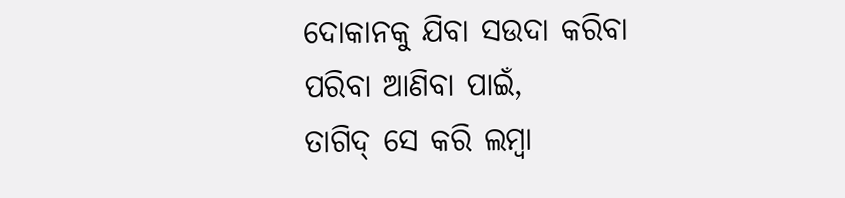ଦୋକାନକୁ ଯିବା ସଉଦା କରିବା
ପରିବା ଆଣିବା ପାଇଁ,
ତାଗିଦ୍ ସେ କରି ଲମ୍ବା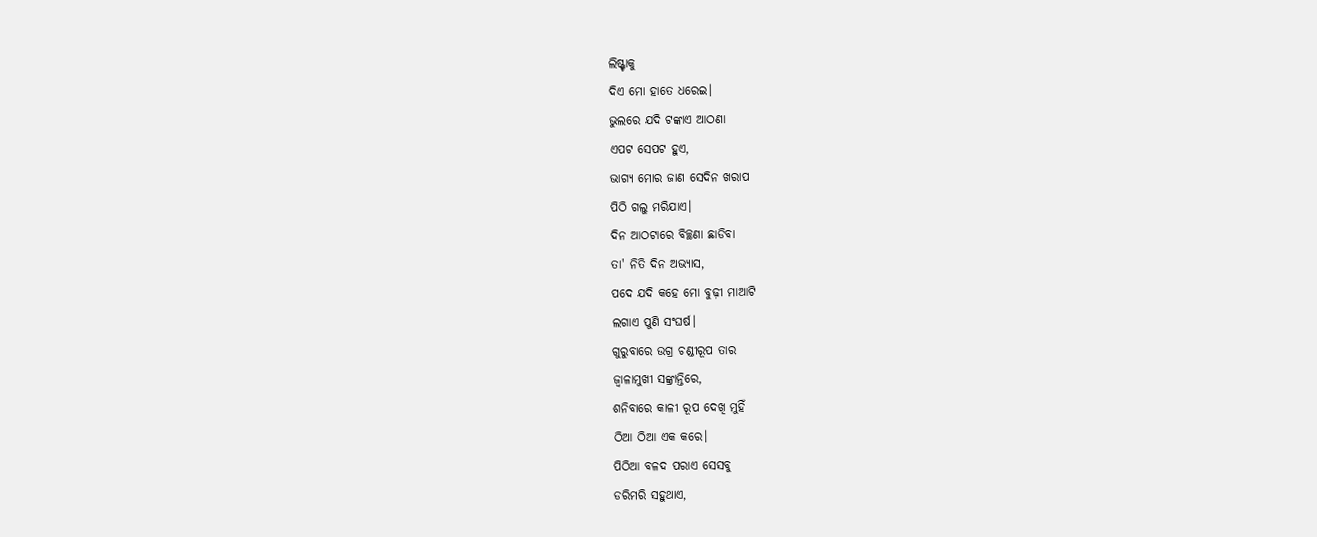ଲିଷ୍ଟ୍ଟାକୁ
ଦିଏ ମୋ ହାତେ ଧରେଇ।
ଭୁଲରେ ଯଦି ଟଙ୍କାଏ ଆଠଣା
ଏପଟ ସେପଟ ହୁଏ,
ଭାଗ୍ୟ ମୋର ଜାଣ ସେଦିନ ଖରାପ
ପିଠି ଗଲୁ ମରିଯାଏ।
ଦିନ ଆଠଟାରେ ବିଚ୍ଛଣା ଛାଡିବା
ତା' ନିତି ଦିନ ଅଭ୍ୟାସ,
ପଦେ ଯଦି କହେ ମୋ ବୁଢ଼ୀ ମାଆଟି
ଲଗାଏ ପୁଣି ସଂଘର୍ଷ।
ଗୁରୁବାରେ ଉଗ୍ର ଚଣ୍ଡୀରୂପ ତାର
ଜ୍ୱାଳାମୁଖୀ ସଙ୍କ୍ରାନ୍ତିରେ,
ଶନିବାରେ କାଳୀ ରୂପ ଦେଖି ମୁହିଁ
ଠିଆ ଠିଆ ଏକ କରେ।
ପିଠିଆ ବଳଦ ପରାଏ ସେସବୁ
ଡରିମରି ସହୁଥାଏ,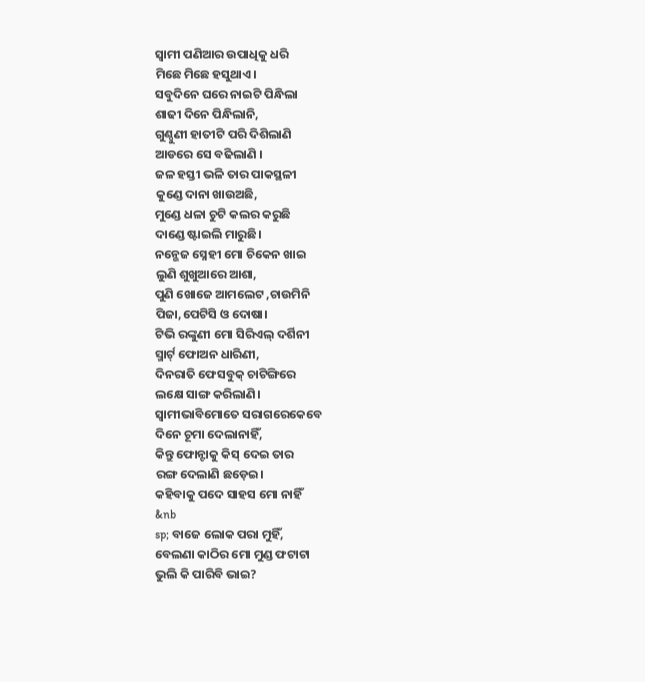ସ୍ଵାମୀ ପଣିଆର ଉପାଧିକୁ ଧରି
ମିଛେ ମିଛେ ହସୁଥାଏ।
ସବୁଦିନେ ଘରେ ନାଇଟି ପିନ୍ଧିଲା
ଶାଢୀ ଦିନେ ପିନ୍ଧିଲାନି,
ଗୁଣ୍ଠୁଣୀ ହାତୀଟି ପରି ଦିଶିଲାଣି
ଆଡରେ ସେ ବଢିଲାଣି ।
ଜଳ ହସ୍ତୀ ଭଳି ତାର ପାକସ୍ଥଳୀ
କୁଣ୍ଡେ ଦାନା ଖାଉଅଛି,
ମୁଣ୍ଡେ ଧଳା ଚୁଟି କଲର କରୁଛି
ଦାଣ୍ଡେ ଷ୍ଟାଇଲି ମାରୁଛି।
ନନ୍ଭେଜ ସ୍ନେହୀ ମୋ ଚିକେନ ଖାଇ
ଲୁଣି ଶୁଖୁଆରେ ଆଶା,
ପୁଣି ଖୋଜେ ଆମଲେଟ ,ଚାଉମିନି
ପିଜା,ପେଟିସି ଓ ଦୋଷା।
ଟିଭି ରଙ୍କୁଣୀ ମୋ ସିରିଏଲ୍ ଦର୍ଶିନୀ
ସ୍ମାର୍ଟ୍ ଫୋଅନ ଧାରିଣୀ,
ଦିନରାତି ଫେସବୁକ୍ ଚାଟିଙ୍ଗିରେ
ଲକ୍ଷେ ସାଙ୍ଗ କରିଲାଣି।
ସ୍ଵାମୀଭାବିମୋତେ ସରାଗରେକେବେ
ଦିନେ ଚୂମା ଦେଲାନାହିଁ,
କିନ୍ତୁ ଫୋନ୍ଟାକୁ କିସ୍ ଦେଇ ତାର
ରଙ୍ଗ ଦେଲାଣି ଛଡ଼େଇ।
କହିବାକୁ ପଦେ ସାହସ ମୋ ନାହିଁ
&nb
sp; ବାଜେ ଲୋକ ପରା ମୁହିଁ,
ବେଲଣା କାଠିର ମୋ ମୁଣ୍ଡ ଫଟାଟା
ଭୁଲି କି ପାରିବି ଭାଇ?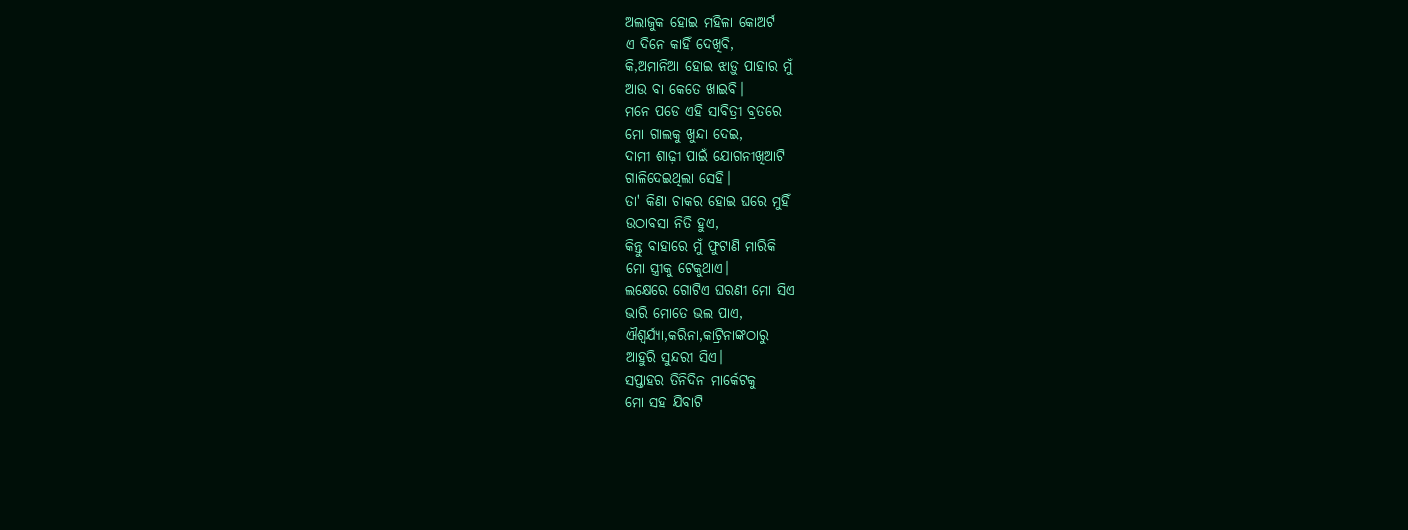ଅଲାଜୁକ ହୋଇ ମହିଳା କୋଅର୍ଟ
ଏ ଦିନେ କାହିଁ ଦେଖିବି,
କି,ଅମାନିଆ ହୋଇ ଝାଡ଼ୁ ପାହାର ମୁଁ
ଆଉ ବା କେତେ ଖାଇବି।
ମନେ ପଡେ ଏହି ସାବିତ୍ରୀ ବ୍ରତରେ
ମୋ ଗାଲକୁ ଖୁନ୍ଦା ଦେଇ,
ଦାମୀ ଶାଢ଼ୀ ପାଇଁ ଯୋଗନୀଖିଆଟି
ଗାଳିଦେଇଥିଲା ସେହି।
ତା' କିଣା ଚାକର ହୋଇ ଘରେ ମୁହିଁ
ଉଠାବସା ନିତି ହୁଏ,
କିନ୍ତୁ ବାହାରେ ମୁଁ ଫୁଟାଣି ମାରିକି
ମୋ ସ୍ତ୍ରୀକୁ ଟେକୁଥାଏ।
ଲକ୍ଷେରେ ଗୋଟିଏ ଘରଣୀ ମୋ ସିଏ
ଭାରି ମୋତେ ଭଲ ପାଏ,
ଐଶ୍ୱର୍ଯ୍ଯା,କରିନା,କାଟ୍ରିନାଙ୍କଠାରୁ
ଆହୁରି ସୁନ୍ଦରୀ ସିଏ।
ସପ୍ତାହର ତିନିଦିନ ମାର୍କେଟକୁ
ମୋ ସହ ଯିବାଟି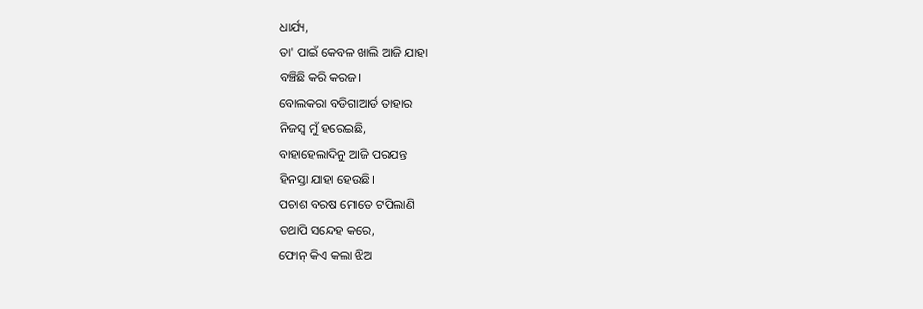ଧାର୍ଯ୍ୟ,
ତା' ପାଇଁ କେବଳ ଖାଲି ଆଜି ଯାହା
ବଞ୍ଚିଛି କରି କରଜ।
ବୋଲକରା ବଡିଗାଆର୍ଡ ତାହାର
ନିଜସ୍ଵ ମୁଁ ହରେଇଛି,
ବାହାହେଲାଦିନୁ ଆଜି ପରଯନ୍ତ
ହିନସ୍ତା ଯାହା ହେଉଛି।
ପଚାଶ ବରଷ ମୋତେ ଟପିଲାଣି
ତଥାପି ସନ୍ଦେହ କରେ,
ଫୋନ୍ କିଏ କଲା ଝିଅ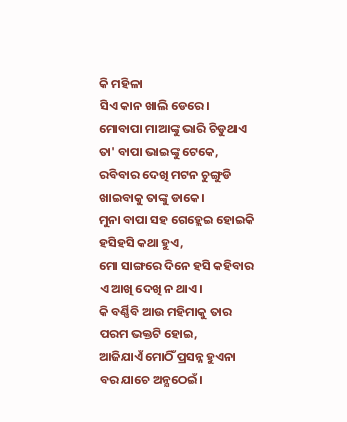କି ମହିଳା
ସିଏ କାନ ଖାଲି ଡେରେ।
ମୋବାପା ମାଆଙ୍କୁ ଭାରି ଚିଡୁଥାଏ
ତା' ବାପା ଭାଇଙ୍କୁ ଟେକେ,
ରବିବାର ଦେଖି ମଟନ ଚୁଙ୍ଗୁଡି
ଖାଇବାକୁ ତାଙ୍କୁ ଡାକେ।
ମୁନା ବାପା ସହ ଗେହ୍ଲେଇ ହୋଇକି
ହସିହସି କଥା ହୁଏ,
ମୋ ସାଙ୍ଗରେ ଦିନେ ହସି କହିବାର
ଏ ଆଖି ଦେଖି ନ ଥାଏ।
କି ବର୍ଣ୍ଣିବି ଆଉ ମହିମାକୁ ତାର
ପରମ ଭକ୍ତଟି ହୋଇ,
ଆଜିଯାଏଁ ମୋଠିଁ ପ୍ରସନ୍ନ ହୁଏନା
ବର ଯାଚେ ଅନ୍ଯଠେଇଁ।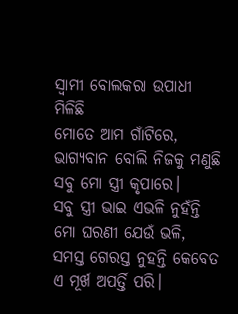ସ୍ଵାମୀ ବୋଲକରା ଉପାଧୀ ମିଳିଛି
ମୋତେ ଆମ ଗାଁଟିରେ,
ଭାଗ୍ୟବାନ ବୋଲି ନିଜକୁ ମଣୁଛି
ସବୁ ମୋ ସ୍ତ୍ରୀ କୃପାରେ।
ସବୁ ସ୍ତ୍ରୀ ଭାଇ ଏଭଳି ନୁହଁନ୍ତି
ମୋ ଘରଣୀ ଯେଉଁ ଭଳି,
ସମସ୍ତ ଗେରସ୍ତ ନୁହନ୍ତି କେବେତ
ଏ ମୂର୍ଖ ଅପର୍ତ୍ତି ପରି।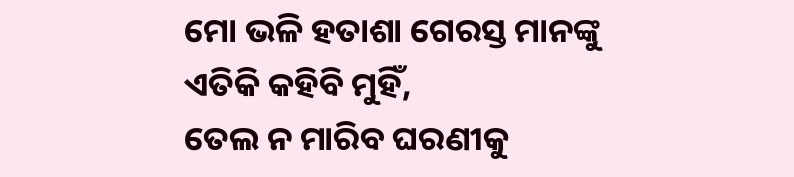ମୋ ଭଳି ହତାଶା ଗେରସ୍ତ ମାନଙ୍କୁ
ଏତିକି କହିବି ମୁହିଁ,
ତେଲ ନ ମାରିବ ଘରଣୀକୁ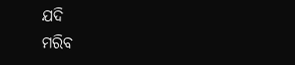ଯଦି
ମରିବ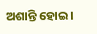ଅଶାନ୍ତି ହୋଇ।